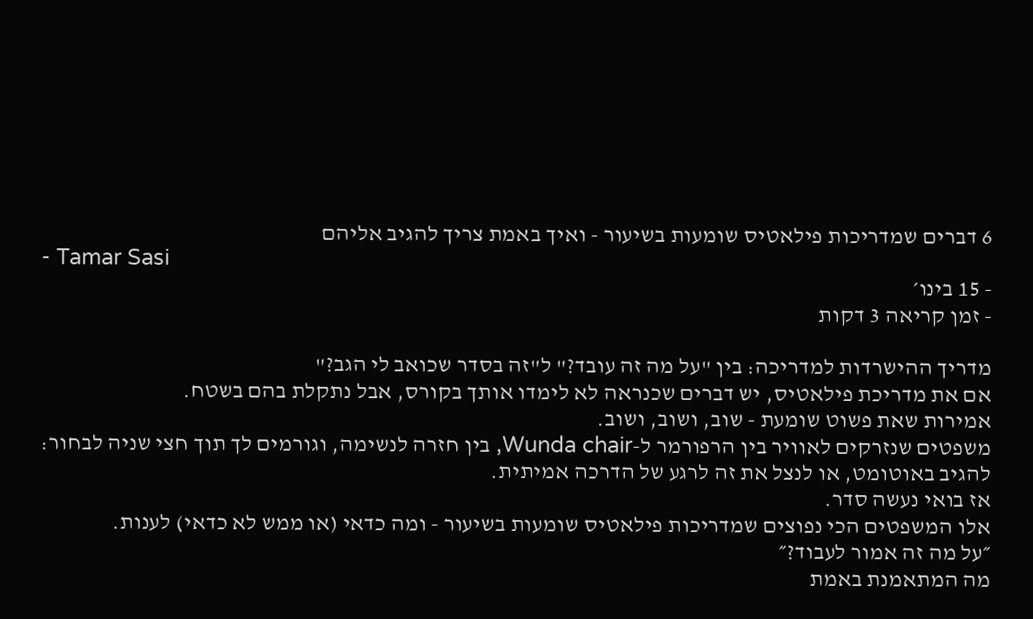6 דברים שמדריכות פילאטיס שומעות בשיעור - ואיך באמת צריך להגיב אליהם
- Tamar Sasi
- 15 בינו׳
- זמן קריאה 3 דקות

מדריך ההישרדות למדריכה: בין "על מה זה עובד?" ל"זה בסדר שכואב לי הגב?"
אם את מדריכת פילאטיס, יש דברים שכנראה לא לימדו אותך בקורס, אבל נתקלת בהם בשטח.
אמירות שאת פשוט שומעת - שוב, ושוב, ושוב.
משפטים שנזרקים לאוויר בין הרפורמר ל-Wunda chair, בין חזרה לנשימה, וגורמים לך תוך חצי שניה לבחור: להגיב באוטומט, או לנצל את זה לרגע של הדרכה אמיתית.
אז בואי נעשה סדר.
אלו המשפטים הכי נפוצים שמדריכות פילאטיס שומעות בשיעור - ומה כדאי (או ממש לא כדאי) לענות.
״על מה זה אמור לעבוד?״
מה המתאמנת באמת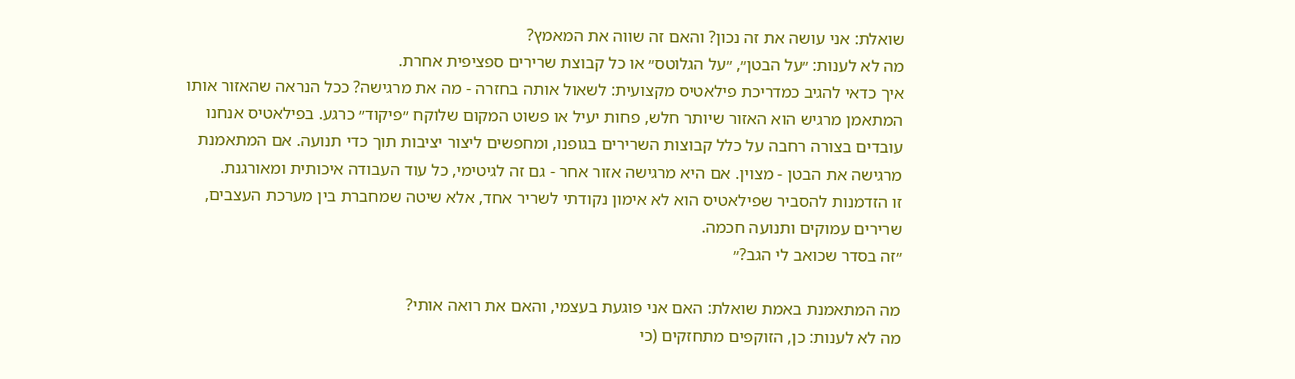שואלת: אני עושה את זה נכון? והאם זה שווה את המאמץ?
מה לא לענות: ״על הבטן״, ״על הגלוטס״ או כל קבוצת שרירים ספציפית אחרת.
איך כדאי להגיב כמדריכת פילאטיס מקצועית: לשאול אותה בחזרה - מה את מרגישה? ככל הנראה שהאזור אותו המתאמן מרגיש הוא האזור שיותר חלש, פחות יעיל או פשוט המקום שלוקח ״פיקוד״ כרגע. בפילאטיס אנחנו עובדים בצורה רחבה על כלל קבוצות השרירים בגופנו, ומחפשים ליצור יציבות תוך כדי תנועה. אם המתאמנת מרגישה את הבטן - מצוין. אם היא מרגישה אזור אחר - גם זה לגיטימי, כל עוד העבודה איכותית ומאורגנת.
זו הזדמנות להסביר שפילאטיס הוא לא אימון נקודתי לשריר אחד, אלא שיטה שמחברת בין מערכת העצבים, שרירים עמוקים ותנועה חכמה.
״זה בסדר שכואב לי הגב?״

מה המתאמנת באמת שואלת: האם אני פוגעת בעצמי, והאם את רואה אותי?
מה לא לענות: כן, הזוקפים מתחזקים (כי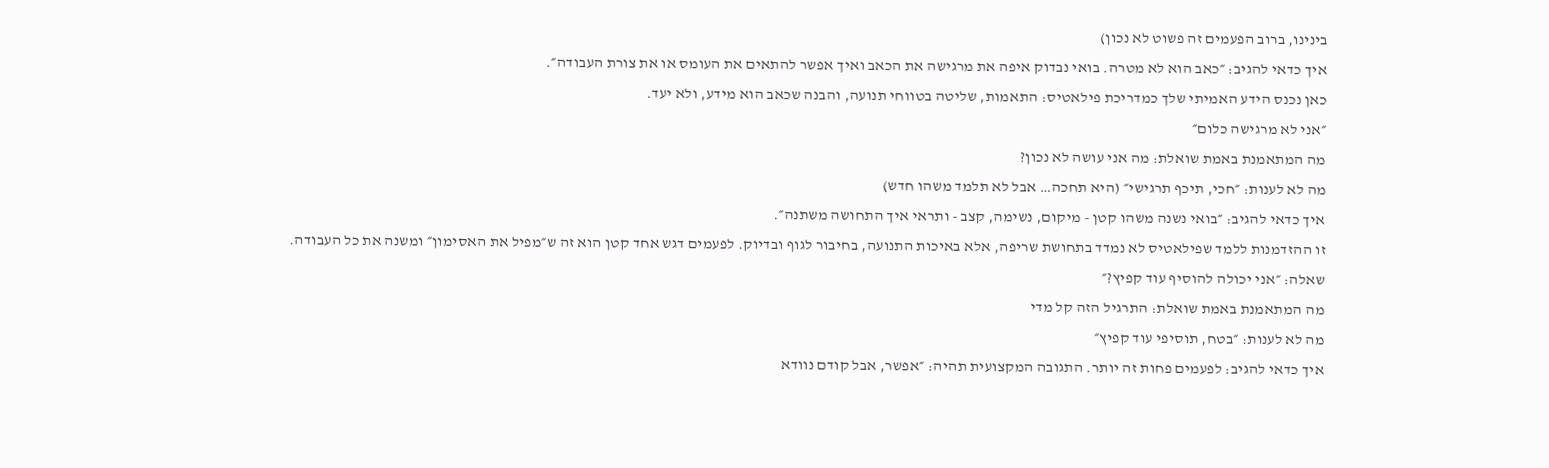בינינו, ברוב הפעמים זה פשוט לא נכון)
איך כדאי להגיב: ״כאב הוא לא מטרה. בואי נבדוק איפה את מרגישה את הכאב ואיך אפשר להתאים את העומס או את צורת העבודה״.
כאן נכנס הידע האמיתי שלך כמדריכת פילאטיס: התאמות, שליטה בטווחי תנועה, והבנה שכאב הוא מידע, ולא יעד.
״אני לא מרגישה כלום״
מה המתאמנת באמת שואלת: מה אני עושה לא נכון?
מה לא לענות: ״חכי, תיכף תרגישי״ (היא תחכה… אבל לא תלמד משהו חדש)
איך כדאי להגיב: ״בואי נשנה משהו קטן - מיקום, נשימה, קצב - ותראי איך התחושה משתנה״.
זו ההזדמנות ללמד שפילאטיס לא נמדד בתחושת שריפה, אלא באיכות התנועה, בחיבור לגוף ובדיוק. לפעמים דגש אחד קטן הוא זה ש״מפיל את האסימון״ ומשנה את כל העבודה.
שאלה: ״אני יכולה להוסיף עוד קפיץ?״
מה המתאמנת באמת שואלת: התרגיל הזה קל מדי
מה לא לענות: ״בטח, תוסיפי עוד קפיץ״
איך כדאי להגיב: לפעמים פחות זה יותר. התגובה המקצועית תהיה: ״אפשר, אבל קודם נוודא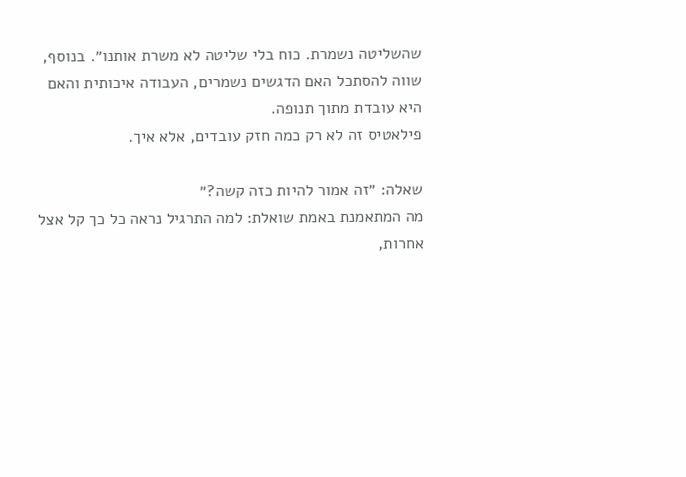שהשליטה נשמרת. כוח בלי שליטה לא משרת אותנו״. בנוסף, שווה להסתכל האם הדגשים נשמרים, העבודה איכותית והאם היא עובדת מתוך תנופה.
פילאטיס זה לא רק כמה חזק עובדים, אלא איך.

שאלה: ״זה אמור להיות כזה קשה?״
מה המתאמנת באמת שואלת: למה התרגיל נראה כל כך קל אצל אחרות,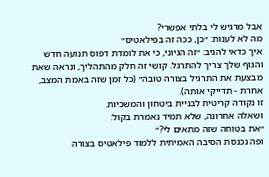אבל מרגיש לי בלתי אפשרי?
מה לא לענות: ״כן, ככה זה בפילאטיס״
איך כדאי להגיב: ״זה הגיוני, כי את לומדת דפוס תנועה חדש והגוף שלך צריך להתרגל. קושי זה חלק מהתהליך, ונראה שאת מבצעת את התרגיל בצורה טובה״ (כל זמן שזה באמת המצב, אחרת - תדייקי אותה).
זו נקודה קריטית לבניית ביטחון והמשכיות.
ושאלה אחרונה, שלא תמיד נאמרת בקול:
״את בטוחה שזה מתאים לי?״
ופה נכנסת הסיבה האמיתית ללמוד פילאטיס בצורה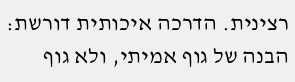רצינית. הדרכה איכותית דורשת:
הבנה של גוף אמיתי, ולא גוף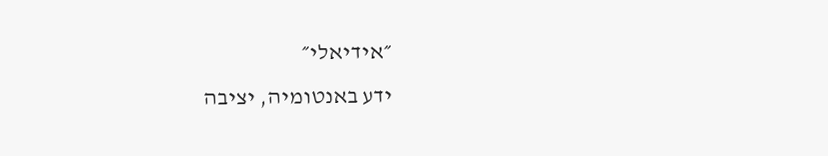״אידיאלי״
ידע באנטומיה, יציבה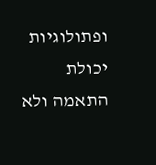ופתולוגיות
יכולת התאמה ולא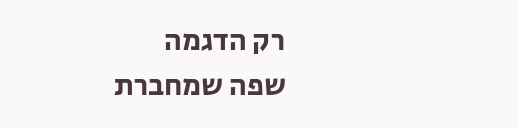רק הדגמה
שפה שמחברת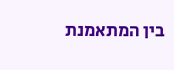בין המתאמנת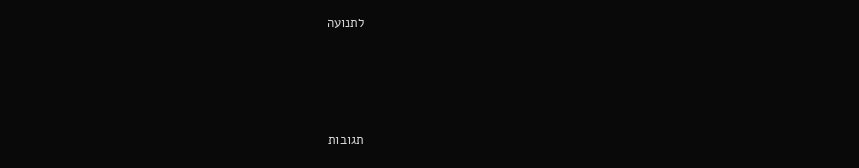לתנועה




תגובות